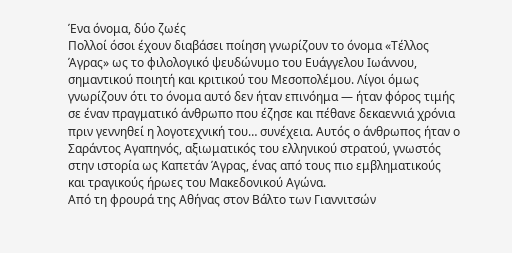Ένα όνομα, δύο ζωές
Πολλοί όσοι έχουν διαβάσει ποίηση γνωρίζουν το όνομα «Τέλλος Άγρας» ως το φιλολογικό ψευδώνυμο του Ευάγγελου Ιωάννου, σημαντικού ποιητή και κριτικού του Μεσοπολέμου. Λίγοι όμως γνωρίζουν ότι το όνομα αυτό δεν ήταν επινόημα — ήταν φόρος τιμής σε έναν πραγματικό άνθρωπο που έζησε και πέθανε δεκαεννιά χρόνια πριν γεννηθεί η λογοτεχνική του… συνέχεια. Αυτός ο άνθρωπος ήταν ο Σαράντος Αγαπηνός, αξιωματικός του ελληνικού στρατού, γνωστός στην ιστορία ως Καπετάν Άγρας, ένας από τους πιο εμβληματικούς και τραγικούς ήρωες του Μακεδονικού Αγώνα.
Από τη φρουρά της Αθήνας στον Βάλτο των Γιαννιτσών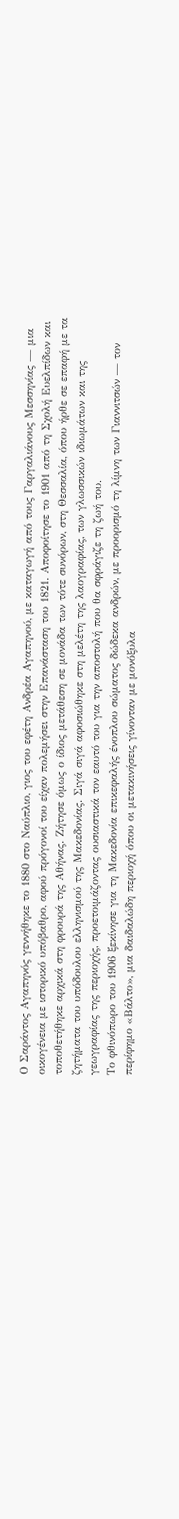Ο Σαράντος Αγαπηνός γεννήθηκε το 1880 στο Ναύπλιο, γιος του εφέτη Ανδρέα Αγαπηνού, με καταγωγή από τους Γαργαλιάνους Μεσσηνίας — μια οικογένεια με ιστορικό υπόβαθρο, αφού πρόγονοί του είχαν πολεμήσει στην Επανάσταση του 1821. Αποφοίτησε το 1901 από τη Σχολή Ευελπίδων και τοποθετήθηκε αρχικά στη φρουρά της Αθήνας. Ζήτησε όμως ο ίδιος μετάθεση σε μονάδα των τότε συνόρων, στη Θεσσαλία, όπου ήρθε σε επαφή με τα ζητήματα του υπόδουλου ελληνισμού της Μακεδονίας. Σιγά σιγά αφοσιώθηκε στη μελέτη της λαογραφίας, των γλωσσικών ιδιωμάτων και της γεωγραφίας της περιοχής, προετοιμάζοντας ουσιαστικά τον εαυτό του για την αποστολή που θα σφράγιζε τη ζωή του.
Το φθινόπωρο του 1906 ξεκίνησε για τη Μακεδονία επικεφαλής ένοπλου σώματος δώδεκα ανδρών, με προορισμό τη λίμνη των Γιαννιτσών — τον περίφημο «Βάλτο», μια δαιδαλώδη περιοχή όπου οι μετακινήσεις γίνονταν με μονόξυλα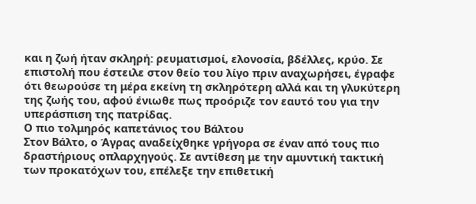και η ζωή ήταν σκληρή: ρευματισμοί, ελονοσία, βδέλλες, κρύο. Σε επιστολή που έστειλε στον θείο του λίγο πριν αναχωρήσει, έγραφε ότι θεωρούσε τη μέρα εκείνη τη σκληρότερη αλλά και τη γλυκύτερη της ζωής του, αφού ένιωθε πως προόριζε τον εαυτό του για την υπεράσπιση της πατρίδας.
Ο πιο τολμηρός καπετάνιος του Βάλτου
Στον Βάλτο, ο Άγρας αναδείχθηκε γρήγορα σε έναν από τους πιο δραστήριους οπλαρχηγούς. Σε αντίθεση με την αμυντική τακτική των προκατόχων του, επέλεξε την επιθετική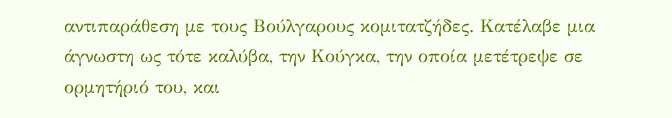αντιπαράθεση με τους Βούλγαρους κομιτατζήδες. Κατέλαβε μια άγνωστη ως τότε καλύβα, την Κούγκα, την οποία μετέτρεψε σε ορμητήριό του, και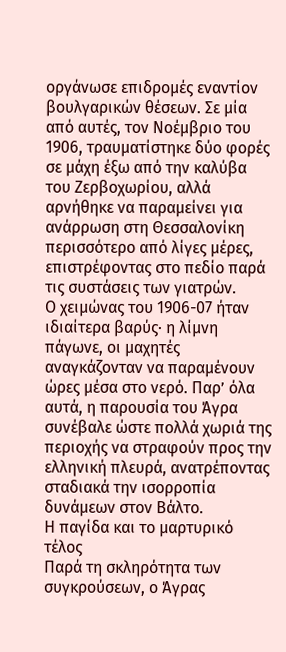οργάνωσε επιδρομές εναντίον βουλγαρικών θέσεων. Σε μία από αυτές, τον Νοέμβριο του 1906, τραυματίστηκε δύο φορές σε μάχη έξω από την καλύβα του Ζερβοχωρίου, αλλά αρνήθηκε να παραμείνει για ανάρρωση στη Θεσσαλονίκη περισσότερο από λίγες μέρες, επιστρέφοντας στο πεδίο παρά τις συστάσεις των γιατρών.
Ο χειμώνας του 1906-07 ήταν ιδιαίτερα βαρύς· η λίμνη πάγωνε, οι μαχητές αναγκάζονταν να παραμένουν ώρες μέσα στο νερό. Παρ’ όλα αυτά, η παρουσία του Άγρα συνέβαλε ώστε πολλά χωριά της περιοχής να στραφούν προς την ελληνική πλευρά, ανατρέποντας σταδιακά την ισορροπία δυνάμεων στον Βάλτο.
Η παγίδα και το μαρτυρικό τέλος
Παρά τη σκληρότητα των συγκρούσεων, ο Άγρας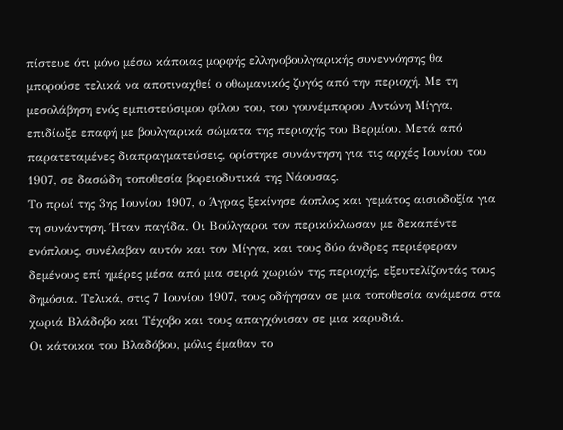πίστευε ότι μόνο μέσω κάποιας μορφής ελληνοβουλγαρικής συνεννόησης θα μπορούσε τελικά να αποτιναχθεί ο οθωμανικός ζυγός από την περιοχή. Με τη μεσολάβηση ενός εμπιστεύσιμου φίλου του, του γουνέμπορου Αντώνη Μίγγα, επιδίωξε επαφή με βουλγαρικά σώματα της περιοχής του Βερμίου. Μετά από παρατεταμένες διαπραγματεύσεις, ορίστηκε συνάντηση για τις αρχές Ιουνίου του 1907, σε δασώδη τοποθεσία βορειοδυτικά της Νάουσας.
Το πρωί της 3ης Ιουνίου 1907, ο Άγρας ξεκίνησε άοπλος και γεμάτος αισιοδοξία για τη συνάντηση. Ήταν παγίδα. Οι Βούλγαροι τον περικύκλωσαν με δεκαπέντε ενόπλους, συνέλαβαν αυτόν και τον Μίγγα, και τους δύο άνδρες περιέφεραν δεμένους επί ημέρες μέσα από μια σειρά χωριών της περιοχής, εξευτελίζοντάς τους δημόσια. Τελικά, στις 7 Ιουνίου 1907, τους οδήγησαν σε μια τοποθεσία ανάμεσα στα χωριά Βλάδοβο και Τέχοβο και τους απαγχόνισαν σε μια καρυδιά.
Οι κάτοικοι του Βλαδόβου, μόλις έμαθαν το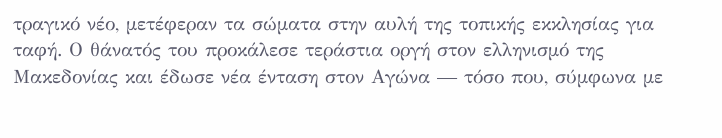τραγικό νέο, μετέφεραν τα σώματα στην αυλή της τοπικής εκκλησίας για ταφή. Ο θάνατός του προκάλεσε τεράστια οργή στον ελληνισμό της Μακεδονίας και έδωσε νέα ένταση στον Αγώνα — τόσο που, σύμφωνα με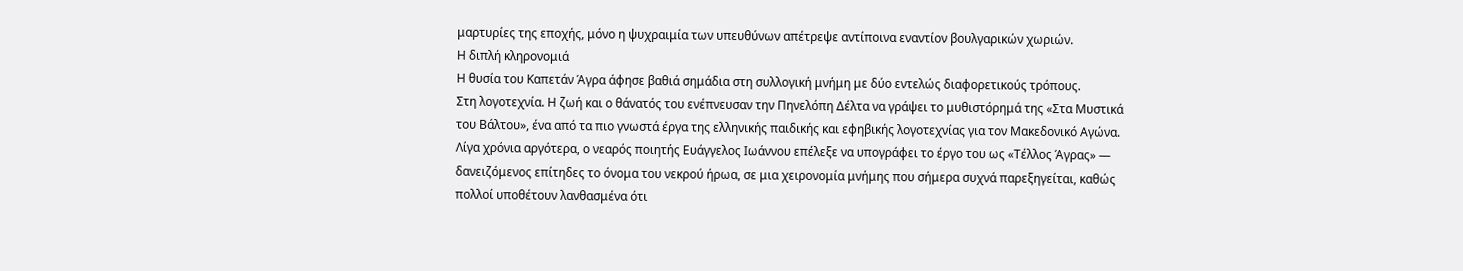μαρτυρίες της εποχής, μόνο η ψυχραιμία των υπευθύνων απέτρεψε αντίποινα εναντίον βουλγαρικών χωριών.
Η διπλή κληρονομιά
Η θυσία του Καπετάν Άγρα άφησε βαθιά σημάδια στη συλλογική μνήμη με δύο εντελώς διαφορετικούς τρόπους.
Στη λογοτεχνία. Η ζωή και ο θάνατός του ενέπνευσαν την Πηνελόπη Δέλτα να γράψει το μυθιστόρημά της «Στα Μυστικά του Βάλτου», ένα από τα πιο γνωστά έργα της ελληνικής παιδικής και εφηβικής λογοτεχνίας για τον Μακεδονικό Αγώνα. Λίγα χρόνια αργότερα, ο νεαρός ποιητής Ευάγγελος Ιωάννου επέλεξε να υπογράφει το έργο του ως «Τέλλος Άγρας» — δανειζόμενος επίτηδες το όνομα του νεκρού ήρωα, σε μια χειρονομία μνήμης που σήμερα συχνά παρεξηγείται, καθώς πολλοί υποθέτουν λανθασμένα ότι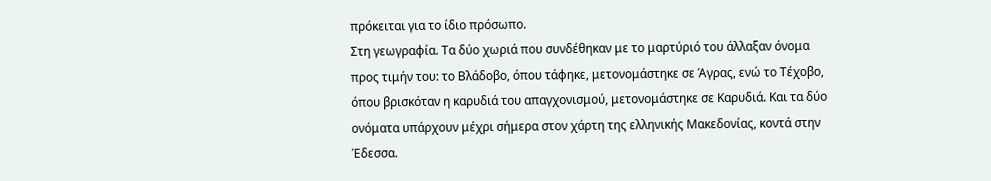πρόκειται για το ίδιο πρόσωπο.
Στη γεωγραφία. Τα δύο χωριά που συνδέθηκαν με το μαρτύριό του άλλαξαν όνομα προς τιμήν του: το Βλάδοβο, όπου τάφηκε, μετονομάστηκε σε Άγρας, ενώ το Τέχοβο, όπου βρισκόταν η καρυδιά του απαγχονισμού, μετονομάστηκε σε Καρυδιά. Και τα δύο ονόματα υπάρχουν μέχρι σήμερα στον χάρτη της ελληνικής Μακεδονίας, κοντά στην Έδεσσα.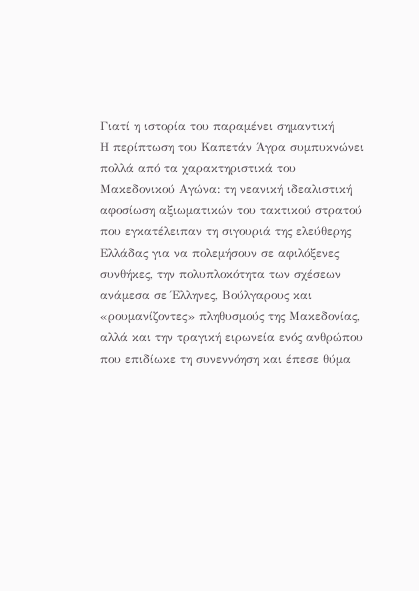Γιατί η ιστορία του παραμένει σημαντική
Η περίπτωση του Καπετάν Άγρα συμπυκνώνει πολλά από τα χαρακτηριστικά του Μακεδονικού Αγώνα: τη νεανική ιδεαλιστική αφοσίωση αξιωματικών του τακτικού στρατού που εγκατέλειπαν τη σιγουριά της ελεύθερης Ελλάδας για να πολεμήσουν σε αφιλόξενες συνθήκες, την πολυπλοκότητα των σχέσεων ανάμεσα σε Έλληνες, Βούλγαρους και «ρουμανίζοντες» πληθυσμούς της Μακεδονίας, αλλά και την τραγική ειρωνεία ενός ανθρώπου που επιδίωκε τη συνεννόηση και έπεσε θύμα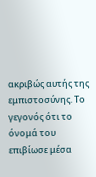ακριβώς αυτής της εμπιστοσύνης. Το γεγονός ότι το όνομά του επιβίωσε μέσα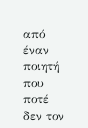από έναν ποιητή που ποτέ δεν τον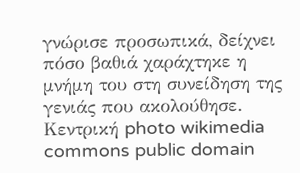γνώρισε προσωπικά, δείχνει πόσο βαθιά χαράχτηκε η μνήμη του στη συνείδηση της γενιάς που ακολούθησε.
Κεντρική photo wikimedia commons public domain